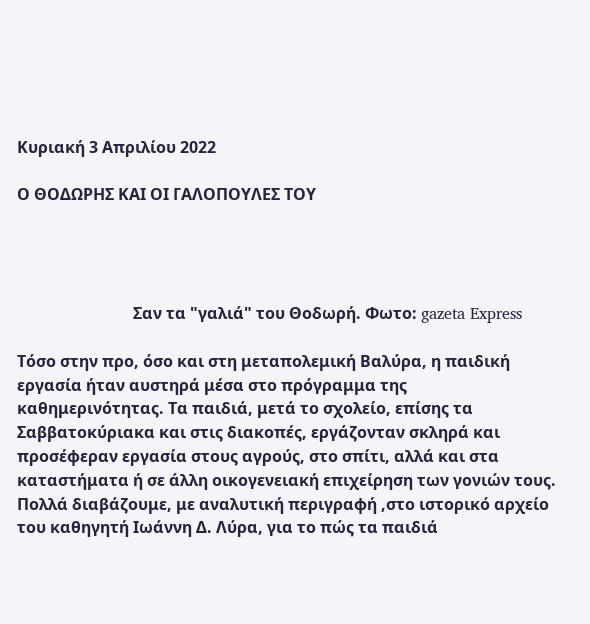Κυριακή 3 Απριλίου 2022

Ο ΘΟΔΩΡΗΣ ΚΑΙ ΟΙ ΓΑΛΟΠΟΥΛΕΣ ΤΟΥ




                             Σαν τα "γαλιά" του Θοδωρή. Φωτο: gazeta Express

Τόσο στην προ, όσο και στη μεταπολεμική Βαλύρα, η παιδική εργασία ήταν αυστηρά μέσα στο πρόγραμμα της καθημερινότητας. Τα παιδιά, μετά το σχολείο, επίσης τα Σαββατοκύριακα και στις διακοπές, εργάζονταν σκληρά και προσέφεραν εργασία στους αγρούς, στο σπίτι, αλλά και στα καταστήματα ή σε άλλη οικογενειακή επιχείρηση των γονιών τους. Πολλά διαβάζουμε, με αναλυτική περιγραφή ,στο ιστορικό αρχείο του καθηγητή Ιωάννη Δ. Λύρα, για το πώς τα παιδιά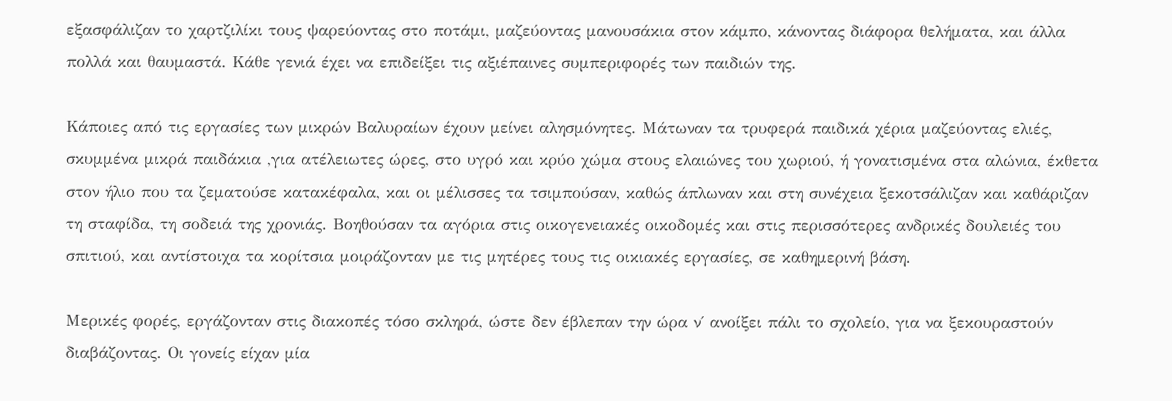εξασφάλιζαν το χαρτζιλίκι τους ψαρεύοντας στο ποτάμι, μαζεύοντας μανουσάκια στον κάμπο, κάνοντας διάφορα θελήματα, και άλλα πολλά και θαυμαστά. Κάθε γενιά έχει να επιδείξει τις αξιέπαινες συμπεριφορές των παιδιών της.

Κάποιες από τις εργασίες των μικρών Βαλυραίων έχουν μείνει αλησμόνητες. Μάτωναν τα τρυφερά παιδικά χέρια μαζεύοντας ελιές, σκυμμένα μικρά παιδάκια ,για ατέλειωτες ώρες, στο υγρό και κρύο χώμα στους ελαιώνες του χωριού, ή γονατισμένα στα αλώνια, έκθετα στον ήλιο που τα ζεματούσε κατακέφαλα, και οι μέλισσες τα τσιμπούσαν, καθώς άπλωναν και στη συνέχεια ξεκοτσάλιζαν και καθάριζαν τη σταφίδα, τη σοδειά της χρονιάς. Βοηθούσαν τα αγόρια στις οικογενειακές οικοδομές και στις περισσότερες ανδρικές δουλειές του σπιτιού, και αντίστοιχα τα κορίτσια μοιράζονταν με τις μητέρες τους τις οικιακές εργασίες, σε καθημερινή βάση.

Μερικές φορές, εργάζονταν στις διακοπές τόσο σκληρά, ώστε δεν έβλεπαν την ώρα ν΄ ανοίξει πάλι το σχολείο, για να ξεκουραστούν διαβάζοντας. Οι γονείς είχαν μία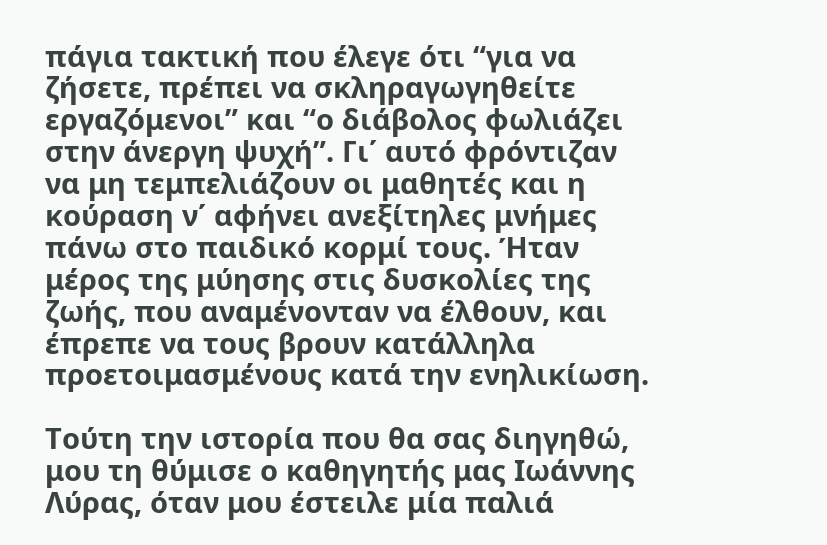πάγια τακτική που έλεγε ότι “για να ζήσετε, πρέπει να σκληραγωγηθείτε εργαζόμενοι” και “ο διάβολος φωλιάζει στην άνεργη ψυχή”. Γι΄ αυτό φρόντιζαν να μη τεμπελιάζουν οι μαθητές και η κούραση ν΄ αφήνει ανεξίτηλες μνήμες πάνω στο παιδικό κορμί τους. Ήταν μέρος της μύησης στις δυσκολίες της ζωής, που αναμένονταν να έλθουν, και έπρεπε να τους βρουν κατάλληλα προετοιμασμένους κατά την ενηλικίωση.

Τούτη την ιστορία που θα σας διηγηθώ, μου τη θύμισε ο καθηγητής μας Ιωάννης Λύρας, όταν μου έστειλε μία παλιά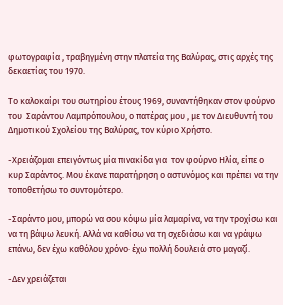φωτογραφία , τραβηγμένη στην πλατεία της Βαλύρας, στις αρχές της δεκαετίας του 1970.

Το καλοκαίρι του σωτηρίου έτους 1969, συναντήθηκαν στον φούρνο του  Σαράντου Λαμπρόπουλου, ο πατέρας μου , με τον Διευθυντή του Δημοτικού Σχολείου της Βαλύρας, τον κύριο Χρήστο.

-Χρειάζομαι επειγόντως μία πινακίδα για  τον φούρνο Ηλία, είπε ο κυρ Σαράντος. Μου έκανε παρατήρηση ο αστυνόμος και πρέπει να την τοποθετήσω το συντομότερο.

-Σαράντο μου, μπορώ να σου κόψω μία λαμαρίνα, να την τροχίσω και να τη βάψω λευκή. Αλλά να καθίσω να τη σχεδιάσω και να γράψω επάνω, δεν έχω καθόλου χρόνο· έχω πολλή δουλειά στο μαγαζί.

-Δεν χρειάζεται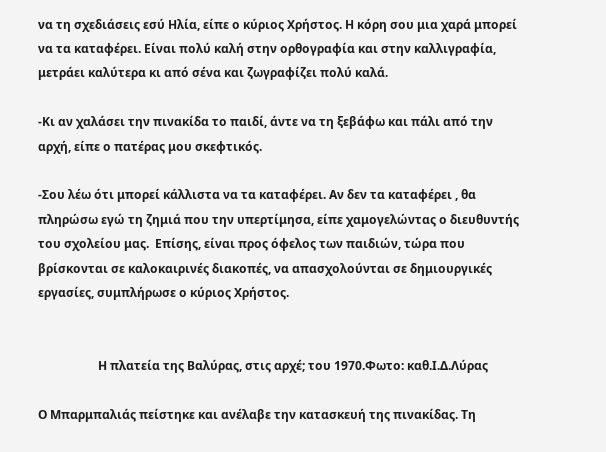να τη σχεδιάσεις εσύ Ηλία, είπε ο κύριος Χρήστος. Η κόρη σου μια χαρά μπορεί να τα καταφέρει. Είναι πολύ καλή στην ορθογραφία και στην καλλιγραφία, μετράει καλύτερα κι από σένα και ζωγραφίζει πολύ καλά.

-Κι αν χαλάσει την πινακίδα το παιδί, άντε να τη ξεβάφω και πάλι από την αρχή, είπε ο πατέρας μου σκεφτικός.

-Σου λέω ότι μπορεί κάλλιστα να τα καταφέρει. Αν δεν τα καταφέρει , θα πληρώσω εγώ τη ζημιά που την υπερτίμησα, είπε χαμογελώντας ο διευθυντής του σχολείου μας.  Επίσης, είναι προς όφελος των παιδιών, τώρα που βρίσκονται σε καλοκαιρινές διακοπές, να απασχολούνται σε δημιουργικές εργασίες, συμπλήρωσε ο κύριος Χρήστος.


                    Η πλατεία της Βαλύρας, στις αρχέ; του 1970.Φωτο: καθ.Ι.Δ.Λύρας

Ο Μπαρμπαλιάς πείστηκε και ανέλαβε την κατασκευή της πινακίδας. Τη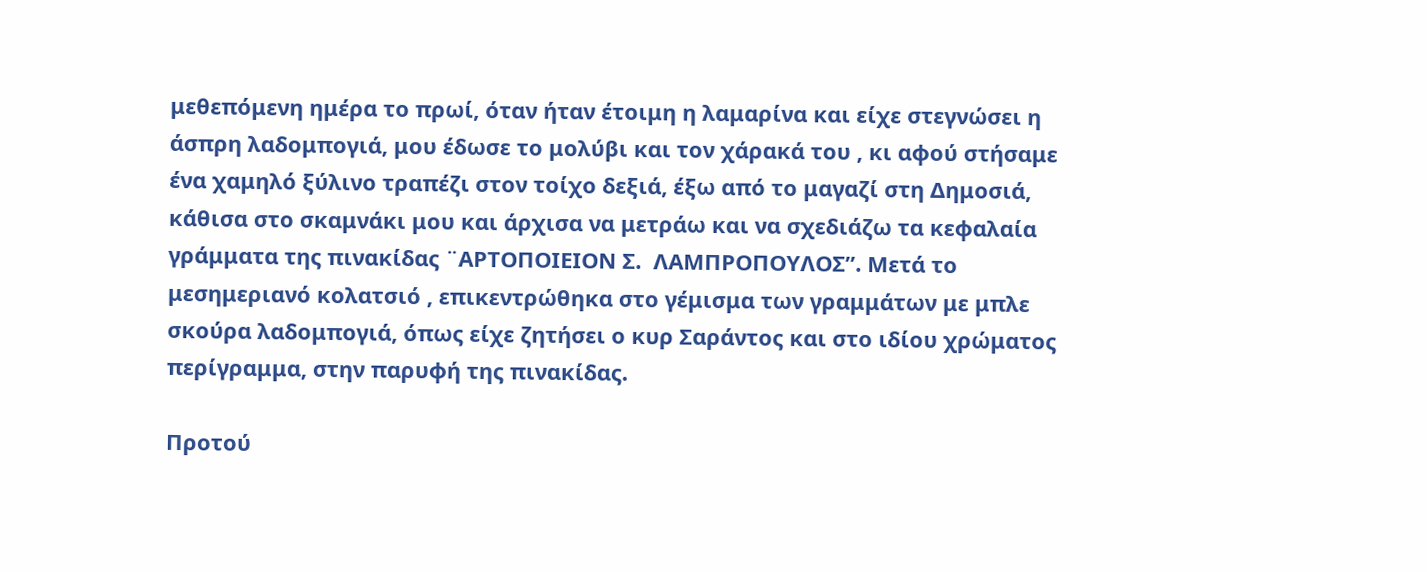μεθεπόμενη ημέρα το πρωί, όταν ήταν έτοιμη η λαμαρίνα και είχε στεγνώσει η άσπρη λαδομπογιά, μου έδωσε το μολύβι και τον χάρακά του , κι αφού στήσαμε ένα χαμηλό ξύλινο τραπέζι στον τοίχο δεξιά, έξω από το μαγαζί στη Δημοσιά, κάθισα στο σκαμνάκι μου και άρχισα να μετράω και να σχεδιάζω τα κεφαλαία γράμματα της πινακίδας ¨ΑΡΤΟΠΟΙΕΙΟΝ Σ.  ΛΑΜΠΡΟΠΟΥΛΟΣ”. Μετά το μεσημεριανό κολατσιό , επικεντρώθηκα στο γέμισμα των γραμμάτων με μπλε σκούρα λαδομπογιά, όπως είχε ζητήσει ο κυρ Σαράντος και στο ιδίου χρώματος περίγραμμα, στην παρυφή της πινακίδας.

Προτού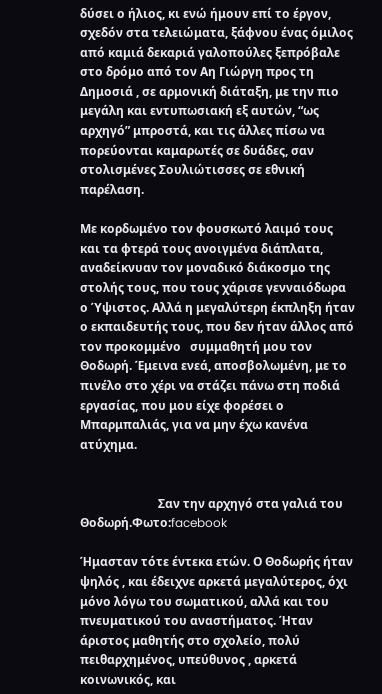δύσει ο ήλιος, κι ενώ ήμουν επί το έργον, σχεδόν στα τελειώματα, ξάφνου ένας όμιλος από καμιά δεκαριά γαλοπούλες ξεπρόβαλε στο δρόμο από τον Αη Γιώργη προς τη Δημοσιά , σε αρμονική διάταξη, με την πιο μεγάλη και εντυπωσιακή εξ αυτών, “ως αρχηγό” μπροστά, και τις άλλες πίσω να πορεύονται καμαρωτές σε δυάδες, σαν στολισμένες Σουλιώτισσες σε εθνική παρέλαση.

Με κορδωμένο τον φουσκωτό λαιμό τους και τα φτερά τους ανοιγμένα διάπλατα, αναδείκνυαν τον μοναδικό διάκοσμο της στολής τους, που τους χάρισε γενναιόδωρα ο Ύψιστος. Αλλά η μεγαλύτερη έκπληξη ήταν ο εκπαιδευτής τους, που δεν ήταν άλλος από τον προκομμένο   συμμαθητή μου τον  Θοδωρή. Έμεινα ενεά, αποσβολωμένη, με το πινέλο στο χέρι να στάζει πάνω στη ποδιά εργασίας, που μου είχε φορέσει ο Μπαρμπαλιάς, για να μην έχω κανένα ατύχημα.


                          Σαν την αρχηγό στα γαλιά του Θοδωρή.Φωτο:facebook

Ήμασταν τότε έντεκα ετών. Ο Θοδωρής ήταν ψηλός , και έδειχνε αρκετά μεγαλύτερος, όχι μόνο λόγω του σωματικού, αλλά και του πνευματικού του αναστήματος. Ήταν άριστος μαθητής στο σχολείο, πολύ πειθαρχημένος, υπεύθυνος , αρκετά κοινωνικός, και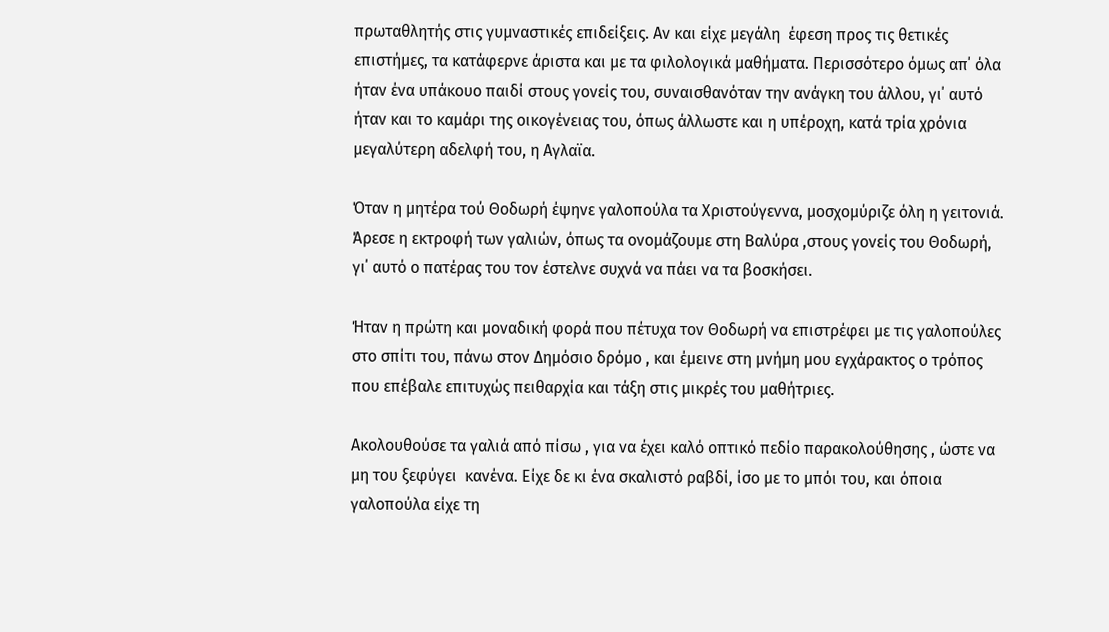πρωταθλητής στις γυμναστικές επιδείξεις. Αν και είχε μεγάλη  έφεση προς τις θετικές επιστήμες, τα κατάφερνε άριστα και με τα φιλολογικά μαθήματα. Περισσότερο όμως απ΄ όλα ήταν ένα υπάκουο παιδί στους γονείς του, συναισθανόταν την ανάγκη του άλλου, γι΄ αυτό ήταν και το καμάρι της οικογένειας του, όπως άλλωστε και η υπέροχη, κατά τρία χρόνια μεγαλύτερη αδελφή του, η Αγλαϊα.

Όταν η μητέρα τού Θοδωρή έψηνε γαλοπούλα τα Χριστούγεννα, μοσχομύριζε όλη η γειτονιά. Άρεσε η εκτροφή των γαλιών, όπως τα ονομάζουμε στη Βαλύρα ,στους γονείς του Θοδωρή, γι΄ αυτό ο πατέρας του τον έστελνε συχνά να πάει να τα βοσκήσει.

Ήταν η πρώτη και μοναδική φορά που πέτυχα τον Θοδωρή να επιστρέφει με τις γαλοπούλες στο σπίτι του, πάνω στον Δημόσιο δρόμο , και έμεινε στη μνήμη μου εγχάρακτος ο τρόπος που επέβαλε επιτυχώς πειθαρχία και τάξη στις μικρές του μαθήτριες.

Ακολουθούσε τα γαλιά από πίσω , για να έχει καλό οπτικό πεδίο παρακολούθησης , ώστε να μη του ξεφύγει  κανένα. Είχε δε κι ένα σκαλιστό ραβδί, ίσο με το μπόι του, και όποια γαλοπούλα είχε τη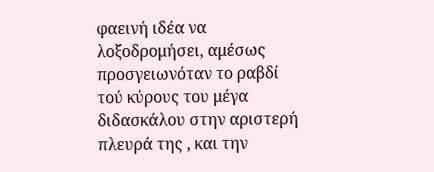φαεινή ιδέα να λοξοδρομήσει, αμέσως προσγειωνόταν το ραβδί τού κύρους του μέγα διδασκάλου στην αριστερή πλευρά της , και την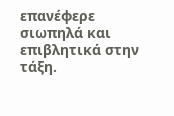επανέφερε σιωπηλά και επιβλητικά στην τάξη.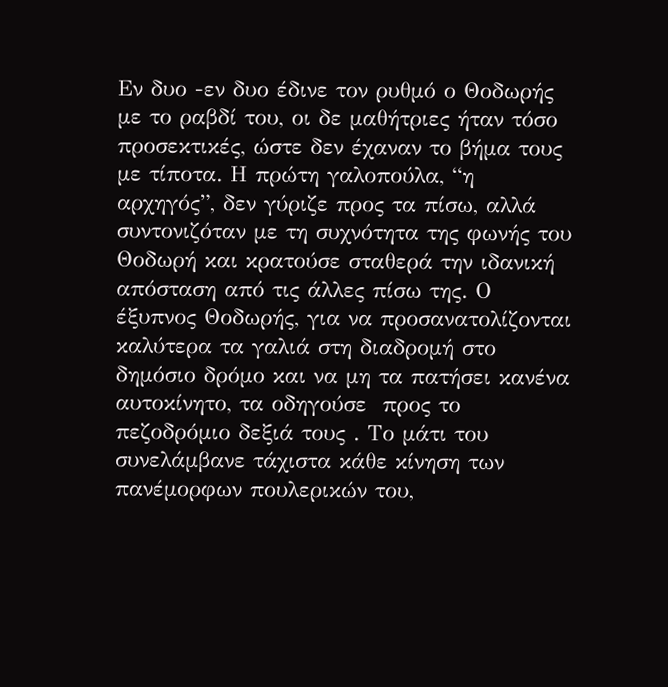Εν δυο -εν δυο έδινε τον ρυθμό ο Θοδωρής με το ραβδί του, οι δε μαθήτριες ήταν τόσο προσεκτικές, ώστε δεν έχαναν το βήμα τους με τίποτα. Η πρώτη γαλοπούλα, “η αρχηγός”, δεν γύριζε προς τα πίσω, αλλά συντονιζόταν με τη συχνότητα της φωνής του Θοδωρή και κρατούσε σταθερά την ιδανική απόσταση από τις άλλες πίσω της. Ο έξυπνος Θοδωρής, για να προσανατολίζονται καλύτερα τα γαλιά στη διαδρομή στο δημόσιο δρόμο και να μη τα πατήσει κανένα αυτοκίνητο, τα οδηγούσε  προς το πεζοδρόμιο δεξιά τους . Το μάτι του συνελάμβανε τάχιστα κάθε κίνηση των πανέμορφων πουλερικών του,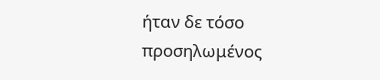ήταν δε τόσο προσηλωμένος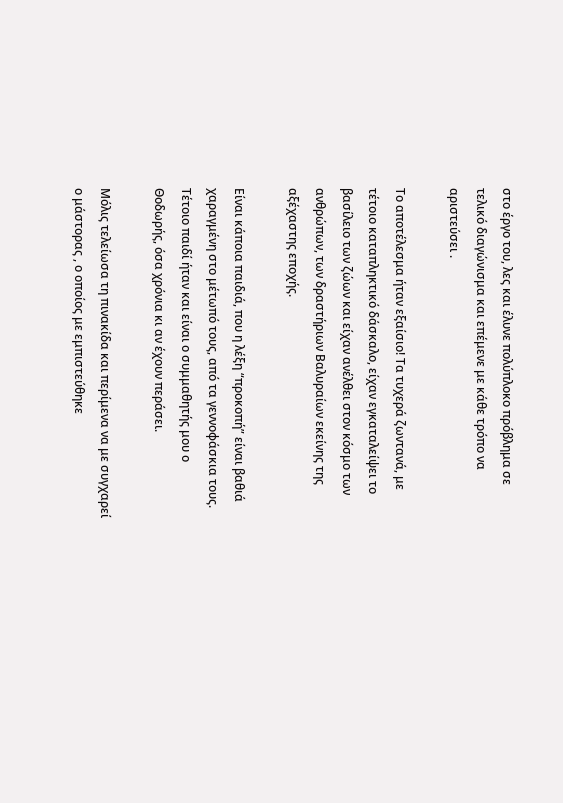στο έργο του, λες και έλυνε πολύπλοκο πρόβλημα σε τελικό διαγώνισμα και επέμενε με κάθε τρόπο να αριστεύσει .

Το αποτέλεσμα ήταν εξαίσιο! Τα τυχερά ζωντανά, με τέτοιο καταπληκτικό δάσκαλο, είχαν εγκαταλείψει το βασίλειο των ζώων και είχαν ανέλθει στον κόσμο των ανθρώπων, των δραστήριων Βαλυραίων εκείνης της αξέχαστης εποχής.

Είναι κάποια παιδιά, που η λέξη “προκοπή” είναι βαθιά χαραγμένη στο μέτωπό τους, από τα γεννοφάσκια τους. Τέτοιο παιδί ήταν και είναι ο συμμαθητής μου ο Θοδωρής, όσα χρόνια κι αν έχουν περάσει.

Μόλις τελείωσα τη πινακίδα και περίμενα να με συγχαρεί ο μάστορας , ο οποίος με εμπιστεύθηκε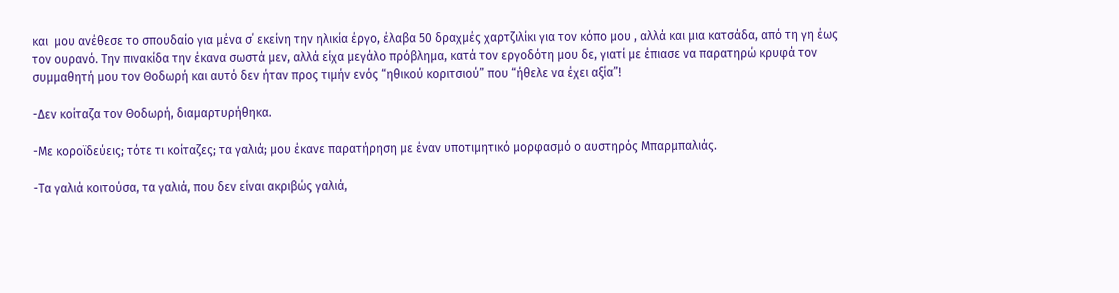και  μου ανέθεσε το σπουδαίο για μένα σ΄ εκείνη την ηλικία έργο, έλαβα 50 δραχμές χαρτζιλίκι για τον κόπο μου , αλλά και μια κατσάδα, από τη γη έως τον ουρανό. Την πινακίδα την έκανα σωστά μεν, αλλά είχα μεγάλο πρόβλημα, κατά τον εργοδότη μου δε, γιατί με έπιασε να παρατηρώ κρυφά τον συμμαθητή μου τον Θοδωρή και αυτό δεν ήταν προς τιμήν ενός “ηθικού κοριτσιού” που “ήθελε να έχει αξία”!

-Δεν κοίταζα τον Θοδωρή, διαμαρτυρήθηκα.

-Με κοροϊδεύεις; τότε τι κοίταζες; τα γαλιά; μου έκανε παρατήρηση με έναν υποτιμητικό μορφασμό ο αυστηρός Μπαρμπαλιάς.

-Τα γαλιά κοιτούσα, τα γαλιά, που δεν είναι ακριβώς γαλιά,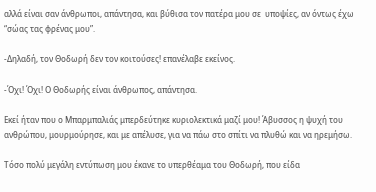αλλά είναι σαν άνθρωποι, απάντησα, και βύθισα τον πατέρα μου σε  υποψίες, αν όντως έχω “σώας τας φρένας μου”.

-Δηλαδή, τον Θοδωρή δεν τον κοιτούσες! επανέλαβε εκείνος.

-Όχι! Όχι! Ο Θοδωρής είναι άνθρωπος, απάντησα.

Εκεί ήταν που ο Μπαρμπαλιάς μπερδεύτηκε κυριολεκτικά μαζί μου! Άβυσσος η ψυχή του ανθρώπου, μουρμούρησε, και με απέλυσε, για να πάω στο σπίτι να πλυθώ και να ηρεμήσω.

Τόσο πολύ μεγάλη εντύπωση μου έκανε το υπερθέαμα του Θοδωρή, που είδα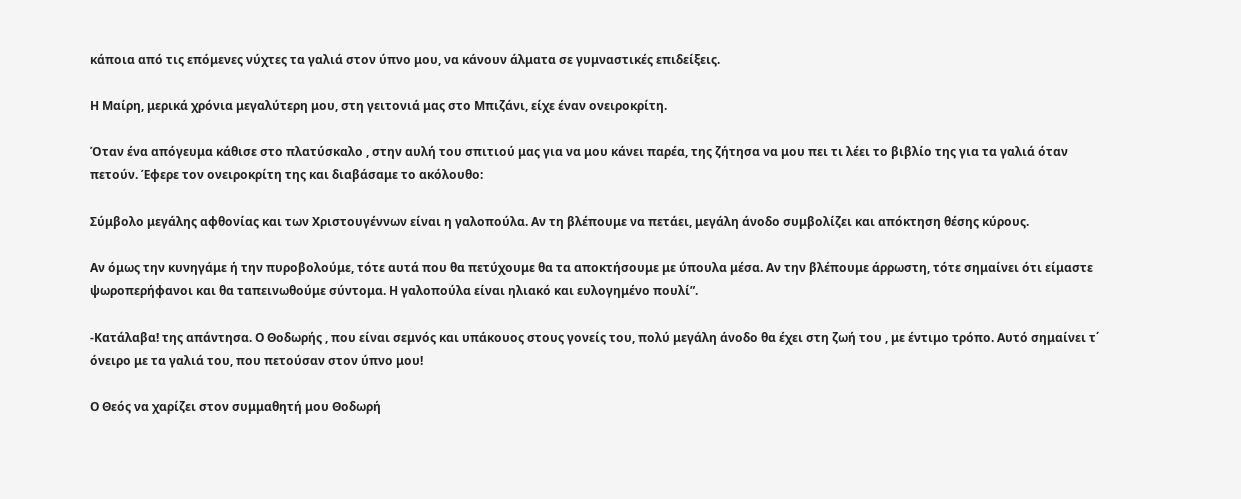κάποια από τις επόμενες νύχτες τα γαλιά στον ύπνο μου, να κάνουν άλματα σε γυμναστικές επιδείξεις.

Η Μαίρη, μερικά χρόνια μεγαλύτερη μου, στη γειτονιά μας στο Μπιζάνι, είχε έναν ονειροκρίτη.

Όταν ένα απόγευμα κάθισε στο πλατύσκαλο , στην αυλή του σπιτιού μας για να μου κάνει παρέα, της ζήτησα να μου πει τι λέει το βιβλίο της για τα γαλιά όταν πετούν. Έφερε τον ονειροκρίτη της και διαβάσαμε το ακόλουθο:

Σύμβολο μεγάλης αφθονίας και των Χριστουγέννων είναι η γαλοπούλα. Αν τη βλέπουμε να πετάει, μεγάλη άνοδο συμβολίζει και απόκτηση θέσης κύρους.

Αν όμως την κυνηγάμε ή την πυροβολούμε, τότε αυτά που θα πετύχουμε θα τα αποκτήσουμε με ύπουλα μέσα. Αν την βλέπουμε άρρωστη, τότε σημαίνει ότι είμαστε ψωροπερήφανοι και θα ταπεινωθούμε σύντομα. Η γαλοπούλα είναι ηλιακό και ευλογημένο πουλί”.

-Κατάλαβα! της απάντησα. Ο Θοδωρής , που είναι σεμνός και υπάκουος στους γονείς του, πολύ μεγάλη άνοδο θα έχει στη ζωή του , με έντιμο τρόπο. Αυτό σημαίνει τ΄ όνειρο με τα γαλιά του, που πετούσαν στον ύπνο μου!

Ο Θεός να χαρίζει στον συμμαθητή μου Θοδωρή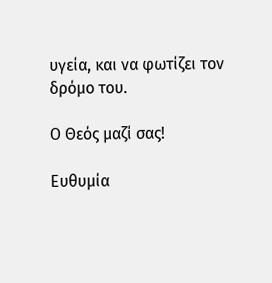υγεία, και να φωτίζει τον δρόμο του.

Ο Θεός μαζί σας!

Ευθυμία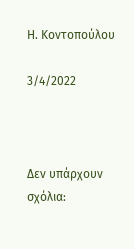Η. Κοντοπούλου

3/4/2022



Δεν υπάρχουν σχόλια: